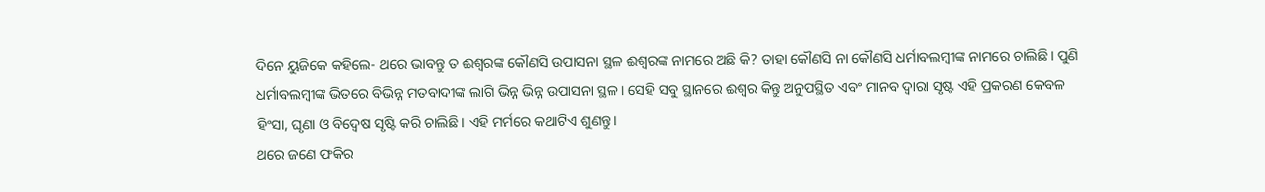ଦିନେ ୟୁଜିକେ କହିଲେ- ଥରେ ଭାବନ୍ତୁ ତ ଈଶ୍ବରଙ୍କ କୌଣସି ଉପାସନା ସ୍ଥଳ ଈଶ୍ବରଙ୍କ ନାମରେ ଅଛି କି? ତାହା କୌଣସି ନା କୌଣସି ଧର୍ମାବଲମ୍ବୀଙ୍କ ନାମରେ ଚାଲିଛି। ପୁଣି ଧର୍ମାବଲମ୍ବୀଙ୍କ ଭିତରେ ବିଭିନ୍ନ ମତବାଦୀଙ୍କ ଲାଗି ଭିନ୍ନ ଭିନ୍ନ ଉପାସନା ସ୍ଥଳ। ସେହି ସବୁ ସ୍ଥାନରେ ଈଶ୍ବର କିନ୍ତୁ ଅନୁପସ୍ଥିତ ଏବଂ ମାନବ ଦ୍ବାରା ସୃଷ୍ଟ ଏହି ପ୍ରକରଣ କେବଳ ହିଂସା, ଘୃଣା ଓ ବିଦ୍ବେଷ ସୃଷ୍ଟି କରି ଚାଲିଛି। ଏହି ମର୍ମରେ କଥାଟିଏ ଶୁଣନ୍ତୁ।
ଥରେ ଜଣେ ଫକିର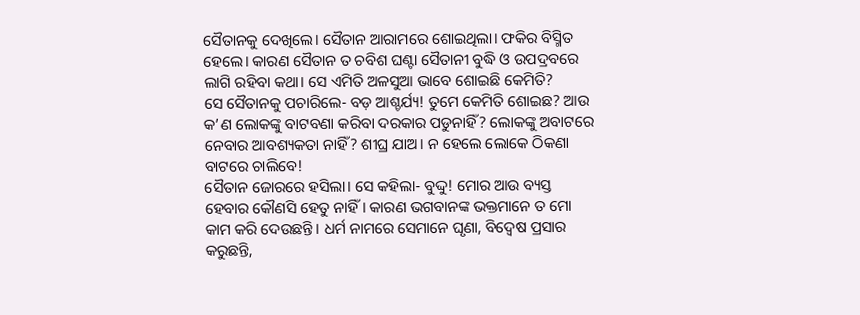ସୈତାନକୁ ଦେଖିଲେ। ସୈତାନ ଆରାମରେ ଶୋଇଥିଲା। ଫକିର ବିସ୍ମିତ ହେଲେ। କାରଣ ସୈତାନ ତ ଚବିଶ ଘଣ୍ଟା ସୈତାନୀ ବୁଦ୍ଧି ଓ ଉପଦ୍ରବରେ ଲାଗି ରହିବା କଥା। ସେ ଏମିତି ଅଳସୁଆ ଭାବେ ଶୋଇଛି କେମିତି?
ସେ ସୈତାନକୁ ପଚାରିଲେ- ବଡ଼ ଆଶ୍ଚର୍ଯ୍ୟ! ତୁମେ କେମିତି ଶୋଇଛ? ଆଉ କ’ଣ ଲୋକଙ୍କୁ ବାଟବଣା କରିବା ଦରକାର ପଡୁନାହିଁ? ଲୋକଙ୍କୁ ଅବାଟରେ ନେବାର ଆବଶ୍ୟକତା ନାହିଁ? ଶୀଘ୍ର ଯାଅ। ନ ହେଲେ ଲୋକେ ଠିକଣା ବାଟରେ ଚାଲିବେ!
ସୈତାନ ଜୋରରେ ହସିଲା। ସେ କହିଲା- ବୁଦ୍ଦୁ! ମୋର ଆଉ ବ୍ୟସ୍ତ ହେବାର କୌଣସି ହେତୁ ନାହିଁ। କାରଣ ଭଗବାନଙ୍କ ଭକ୍ତମାନେ ତ ମୋ କାମ କରି ଦେଉଛନ୍ତି। ଧର୍ମ ନାମରେ ସେମାନେ ଘୃଣା, ବିଦ୍ବେଷ ପ୍ରସାର କରୁଛନ୍ତି,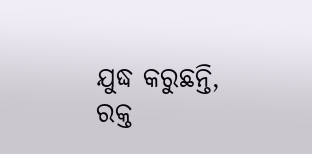ଯୁଦ୍ଧ କରୁଛନ୍ତି, ରକ୍ତ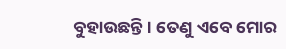ବୁହାଉଛନ୍ତି। ତେଣୁ ଏବେ ମୋର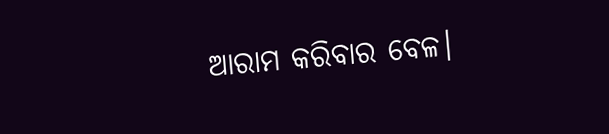ଆରାମ କରିବାର ବେଳ।